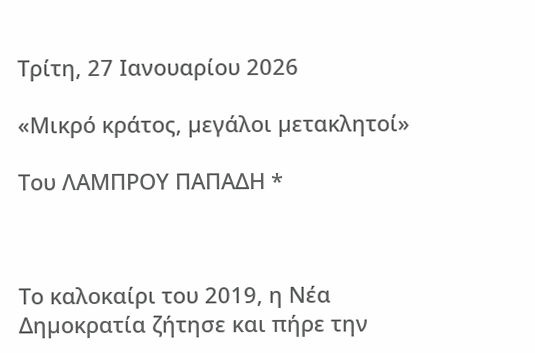Τρίτη, 27 Ιανουαρίου 2026

«Μικρό κράτος, µεγάλοι µετακλητοί»

Toυ ΛΑΜΠΡΟΥ ΠΑΠΑΔΗ *



Το καλοκαίρι του 2019, η Νέα Δηµοκρατία ζήτησε και πήρε την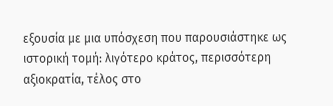εξουσία µε µια υπόσχεση που παρουσιάστηκε ως ιστορική τοµή: λιγότερο κράτος, περισσότερη αξιοκρατία, τέλος στο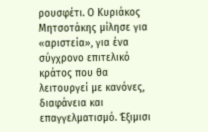ρουσφέτι. Ο Κυριάκος Μητσοτάκης µίλησε για «αριστεία», για ένα σύγχρονο επιτελικό κράτος που θα λειτουργεί µε κανόνες, διαφάνεια και επαγγελµατισµό. Έξιµισι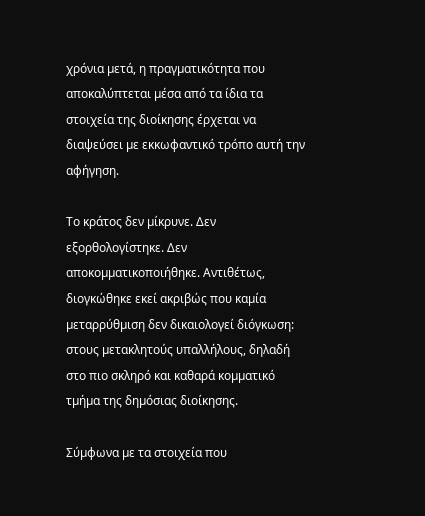χρόνια µετά, η πραγµατικότητα που αποκαλύπτεται µέσα από τα ίδια τα στοιχεία της διοίκησης έρχεται να διαψεύσει µε εκκωφαντικό τρόπο αυτή την αφήγηση.

Το κράτος δεν µίκρυνε. Δεν εξορθολογίστηκε. Δεν αποκοµµατικοποιήθηκε. Αντιθέτως, διογκώθηκε εκεί ακριβώς που καµία µεταρρύθµιση δεν δικαιολογεί διόγκωση: στους µετακλητούς υπαλλήλους, δηλαδή στο πιο σκληρό και καθαρά κοµµατικό τµήµα της δηµόσιας διοίκησης.

Σύµφωνα µε τα στοιχεία που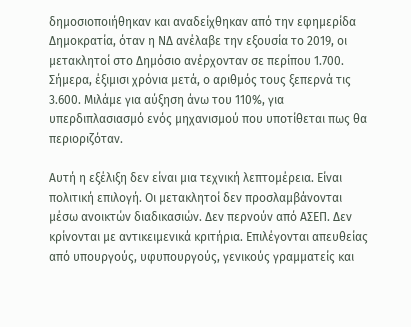δηµοσιοποιήθηκαν και αναδείχθηκαν από την εφηµερίδα Δηµοκρατία, όταν η ΝΔ ανέλαβε την εξουσία το 2019, οι µετακλητοί στο Δηµόσιο ανέρχονταν σε περίπου 1.700. Σήµερα, έξιµισι χρόνια µετά, ο αριθµός τους ξεπερνά τις 3.600. Μιλάµε για αύξηση άνω του 110%, για υπερδιπλασιασµό ενός µηχανισµού που υποτίθεται πως θα περιοριζόταν.

Αυτή η εξέλιξη δεν είναι µια τεχνική λεπτοµέρεια. Είναι πολιτική επιλογή. Οι µετακλητοί δεν προσλαµβάνονται µέσω ανοικτών διαδικασιών. Δεν περνούν από ΑΣΕΠ. Δεν κρίνονται µε αντικειµενικά κριτήρια. Επιλέγονται απευθείας από υπουργούς, υφυπουργούς, γενικούς γραµµατείς και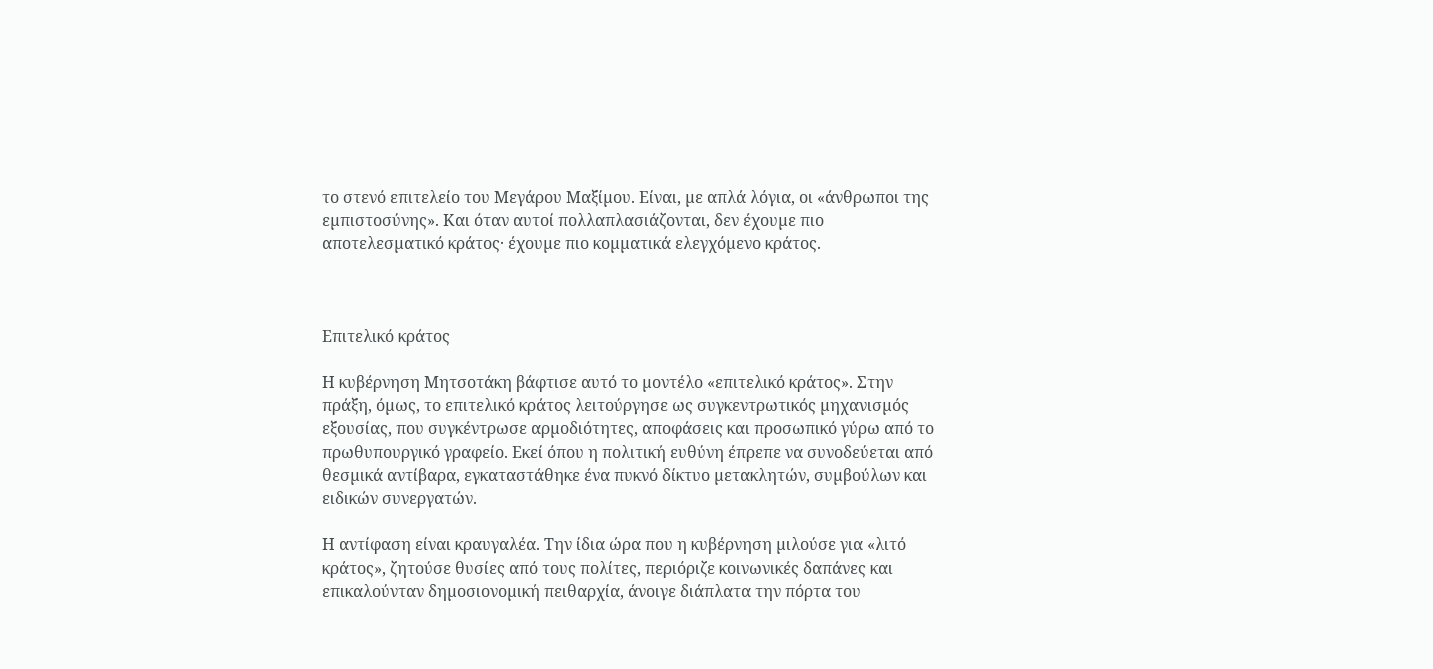το στενό επιτελείο του Μεγάρου Μαξίµου. Είναι, µε απλά λόγια, οι «άνθρωποι της εµπιστοσύνης». Και όταν αυτοί πολλαπλασιάζονται, δεν έχουµε πιο αποτελεσµατικό κράτος· έχουµε πιο κοµµατικά ελεγχόµενο κράτος.



Επιτελικό κράτος

Η κυβέρνηση Μητσοτάκη βάφτισε αυτό το µοντέλο «επιτελικό κράτος». Στην πράξη, όµως, το επιτελικό κράτος λειτούργησε ως συγκεντρωτικός µηχανισµός εξουσίας, που συγκέντρωσε αρµοδιότητες, αποφάσεις και προσωπικό γύρω από το πρωθυπουργικό γραφείο. Εκεί όπου η πολιτική ευθύνη έπρεπε να συνοδεύεται από θεσµικά αντίβαρα, εγκαταστάθηκε ένα πυκνό δίκτυο µετακλητών, συµβούλων και ειδικών συνεργατών.

Η αντίφαση είναι κραυγαλέα. Την ίδια ώρα που η κυβέρνηση µιλούσε για «λιτό κράτος», ζητούσε θυσίες από τους πολίτες, περιόριζε κοινωνικές δαπάνες και επικαλούνταν δηµοσιονοµική πειθαρχία, άνοιγε διάπλατα την πόρτα του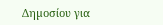Δηµοσίου για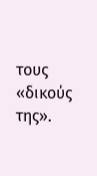τους «δικούς της».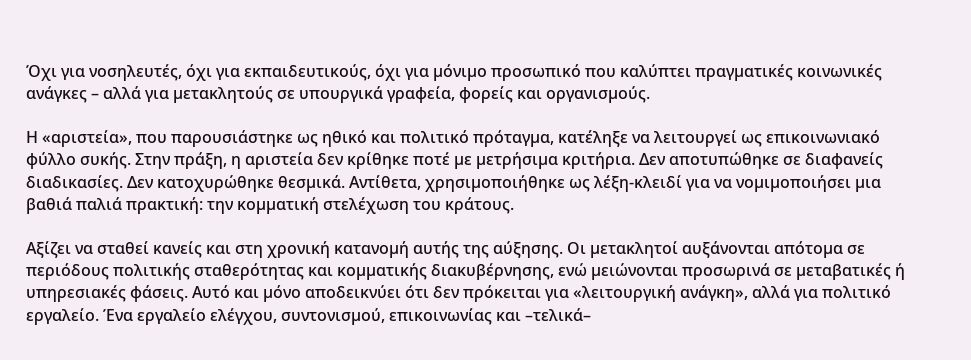Όχι για νοσηλευτές, όχι για εκπαιδευτικούς, όχι για µόνιµο προσωπικό που καλύπτει πραγµατικές κοινωνικές ανάγκες – αλλά για µετακλητούς σε υπουργικά γραφεία, φορείς και οργανισµούς.

Η «αριστεία», που παρουσιάστηκε ως ηθικό και πολιτικό πρόταγµα, κατέληξε να λειτουργεί ως επικοινωνιακό φύλλο συκής. Στην πράξη, η αριστεία δεν κρίθηκε ποτέ µε µετρήσιµα κριτήρια. Δεν αποτυπώθηκε σε διαφανείς διαδικασίες. Δεν κατοχυρώθηκε θεσµικά. Αντίθετα, χρησιµοποιήθηκε ως λέξη-κλειδί για να νοµιµοποιήσει µια βαθιά παλιά πρακτική: την κοµµατική στελέχωση του κράτους.

Αξίζει να σταθεί κανείς και στη χρονική κατανοµή αυτής της αύξησης. Οι µετακλητοί αυξάνονται απότοµα σε περιόδους πολιτικής σταθερότητας και κοµµατικής διακυβέρνησης, ενώ µειώνονται προσωρινά σε µεταβατικές ή υπηρεσιακές φάσεις. Αυτό και µόνο αποδεικνύει ότι δεν πρόκειται για «λειτουργική ανάγκη», αλλά για πολιτικό εργαλείο. Ένα εργαλείο ελέγχου, συντονισµού, επικοινωνίας και –τελικά–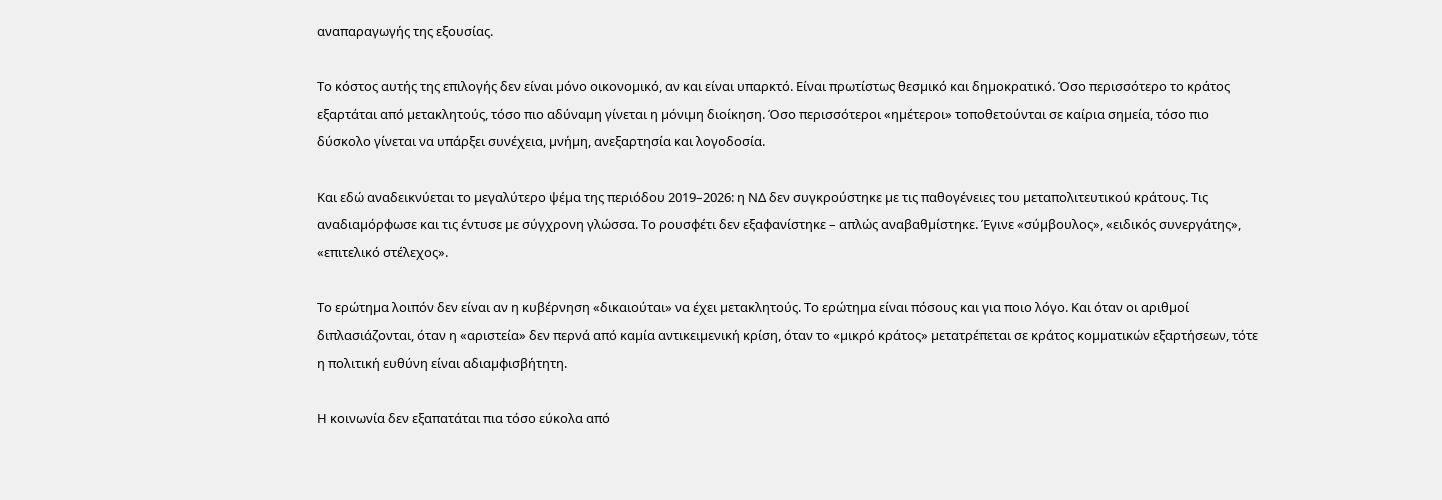αναπαραγωγής της εξουσίας.

Το κόστος αυτής της επιλογής δεν είναι µόνο οικονοµικό, αν και είναι υπαρκτό. Είναι πρωτίστως θεσµικό και δηµοκρατικό. Όσο περισσότερο το κράτος εξαρτάται από µετακλητούς, τόσο πιο αδύναµη γίνεται η µόνιµη διοίκηση. Όσο περισσότεροι «ηµέτεροι» τοποθετούνται σε καίρια σηµεία, τόσο πιο δύσκολο γίνεται να υπάρξει συνέχεια, µνήµη, ανεξαρτησία και λογοδοσία.

Και εδώ αναδεικνύεται το µεγαλύτερο ψέµα της περιόδου 2019–2026: η ΝΔ δεν συγκρούστηκε µε τις παθογένειες του µεταπολιτευτικού κράτους. Τις αναδιαµόρφωσε και τις έντυσε µε σύγχρονη γλώσσα. Το ρουσφέτι δεν εξαφανίστηκε – απλώς αναβαθµίστηκε. Έγινε «σύµβουλος», «ειδικός συνεργάτης», «επιτελικό στέλεχος».

Το ερώτηµα λοιπόν δεν είναι αν η κυβέρνηση «δικαιούται» να έχει µετακλητούς. Το ερώτηµα είναι πόσους και για ποιο λόγο. Και όταν οι αριθµοί διπλασιάζονται, όταν η «αριστεία» δεν περνά από καµία αντικειµενική κρίση, όταν το «µικρό κράτος» µετατρέπεται σε κράτος κοµµατικών εξαρτήσεων, τότε η πολιτική ευθύνη είναι αδιαµφισβήτητη.

Η κοινωνία δεν εξαπατάται πια τόσο εύκολα από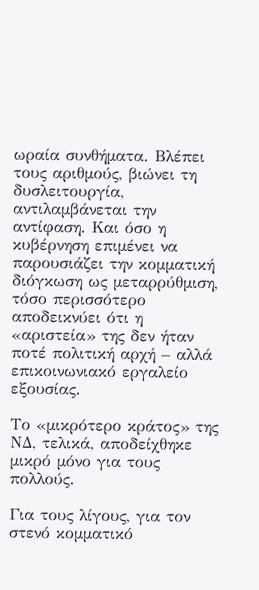ωραία συνθήµατα. Βλέπει τους αριθµούς, βιώνει τη δυσλειτουργία, αντιλαµβάνεται την αντίφαση. Και όσο η κυβέρνηση επιµένει να παρουσιάζει την κοµµατική διόγκωση ως µεταρρύθµιση, τόσο περισσότερο αποδεικνύει ότι η «αριστεία» της δεν ήταν ποτέ πολιτική αρχή – αλλά επικοινωνιακό εργαλείο εξουσίας.

Το «µικρότερο κράτος» της ΝΔ, τελικά, αποδείχθηκε µικρό µόνο για τους πολλούς.

Για τους λίγους, για τον στενό κοµµατικό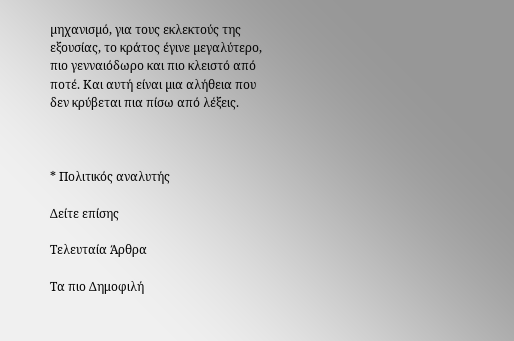µηχανισµό, για τους εκλεκτούς της εξουσίας, το κράτος έγινε µεγαλύτερο, πιο γενναιόδωρο και πιο κλειστό από ποτέ. Και αυτή είναι µια αλήθεια που δεν κρύβεται πια πίσω από λέξεις.



* Πολιτικός αναλυτής

Δείτε επίσης

Τελευταία Άρθρα

Τα πιο Δημοφιλή